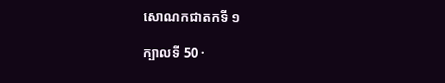សោណកជាតកទី ១

ក្បាលទី 50 ·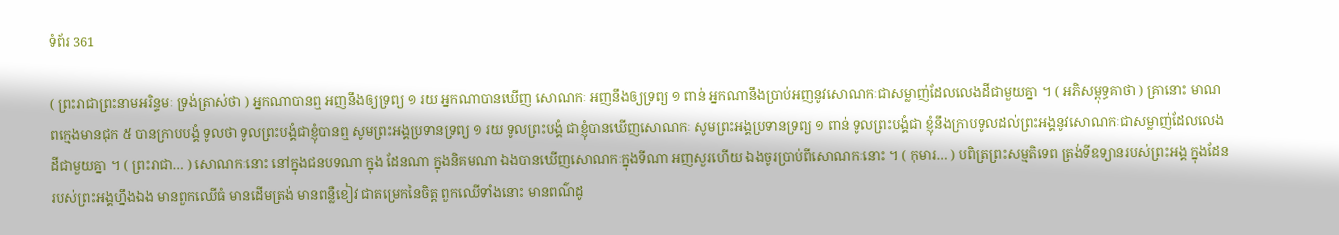ទំព័រ 361

( ព្រះរាជាព្រះនាមអរិន្ទមៈ ទ្រង់ត្រាស់ថា ) អ្នកណាបានឮ អញនឹងឲ្យទ្រព្យ ១ រយ អ្នកណាបានឃើញ សោណកៈ អញនឹងឲ្យទ្រព្យ ១ ពាន់ អ្នកណានឹងប្រាប់អញនូវសោណកៈជាសម្លាញ់ដែលលេងដីជាមួយគ្នា ។ ( អភិសម្ពុទ្ធគាថា ) គ្រានោះ មាណពក្មេងមានជុក ៥ បានក្រាបបង្គំ ទូលថា ទូលព្រះបង្គំជាខ្ញុំបានឮ សូមព្រះអង្គប្រទានទ្រព្យ ១ រយ ទូលព្រះបង្គំ ជាខ្ញុំបានឃើញសោណកៈ សូមព្រះអង្គប្រទានទ្រព្យ ១ ពាន់ ទូលព្រះបង្គំជា ខ្ញុំនឹងក្រាបទូលដល់ព្រះអង្គនូវសោណកៈជាសម្លាញ់ដែលលេងដីជាមួយគ្នា ។ ( ព្រះរាជា… ) សោណកៈនោះ នៅក្នុងជនបទណា ក្នុង ដែនណា ក្នុងនិគមណា ឯងបានឃើញសោណកៈក្នុងទីណា អញសួរហើយ ឯងចូរប្រាប់ពីសោណកៈនោះ ។ ( កុមារ… ) បពិត្រព្រះសម្មតិទេព ត្រង់ទីឧទ្យានរបស់ព្រះអង្គ ក្នុងដែនរបស់ព្រះអង្គហ្នឹងឯង មានពួកឈើធំ មានដើមត្រង់ មានពន្លឺខៀវ ជាតម្រេកនៃចិត្ត ពួកឈើទាំងនោះ មានពណ៌ដូ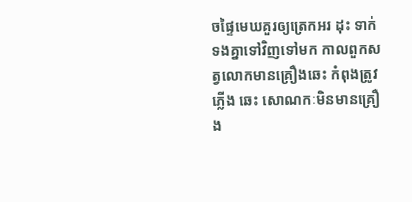ចផ្ទៃមេឃគួរឲ្យត្រេកអរ ដុះ ទាក់ទងគ្នាទៅវិញទៅមក កាលពួកសត្វលោកមានគ្រឿងឆេះ កំពុងត្រូវភ្លើង ឆេះ សោណកៈមិនមានគ្រឿង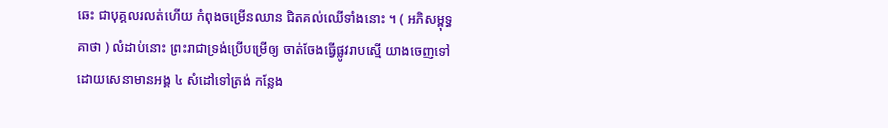ឆេះ ជាបុគ្គលរលត់ហើយ កំពុងចម្រើនឈាន ជិតគល់ឈើទាំងនោះ ។ ( អភិសម្ពុទ្ធគាថា ) លំដាប់នោះ ព្រះរាជាទ្រង់ប្រើបម្រើឲ្យ ចាត់ចែងធ្វើផ្លូវរាបស្មើ យាងចេញទៅដោយសេនាមានអង្គ ៤ សំដៅទៅត្រង់ កន្លែង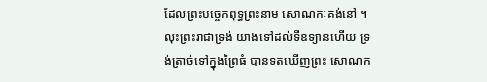ដែលព្រះបច្ចេកពុទ្ធព្រះនាម សោណកៈគង់នៅ ។ លុះព្រះរាជាទ្រង់ យាងទៅដល់ទីឧទ្យានហើយ ទ្រង់ត្រាច់ទៅក្នុងព្រៃធំ បានទតឃើញព្រះ សោណក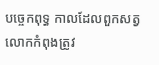បច្ចេកពុទ្ធ កាលដែលពួកសត្វលោកកំពុងត្រូវ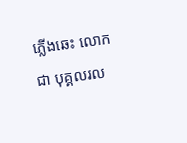ភ្លើងឆេះ លោកជា បុគ្គលរល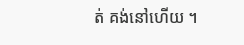ត់ គង់នៅហើយ ។